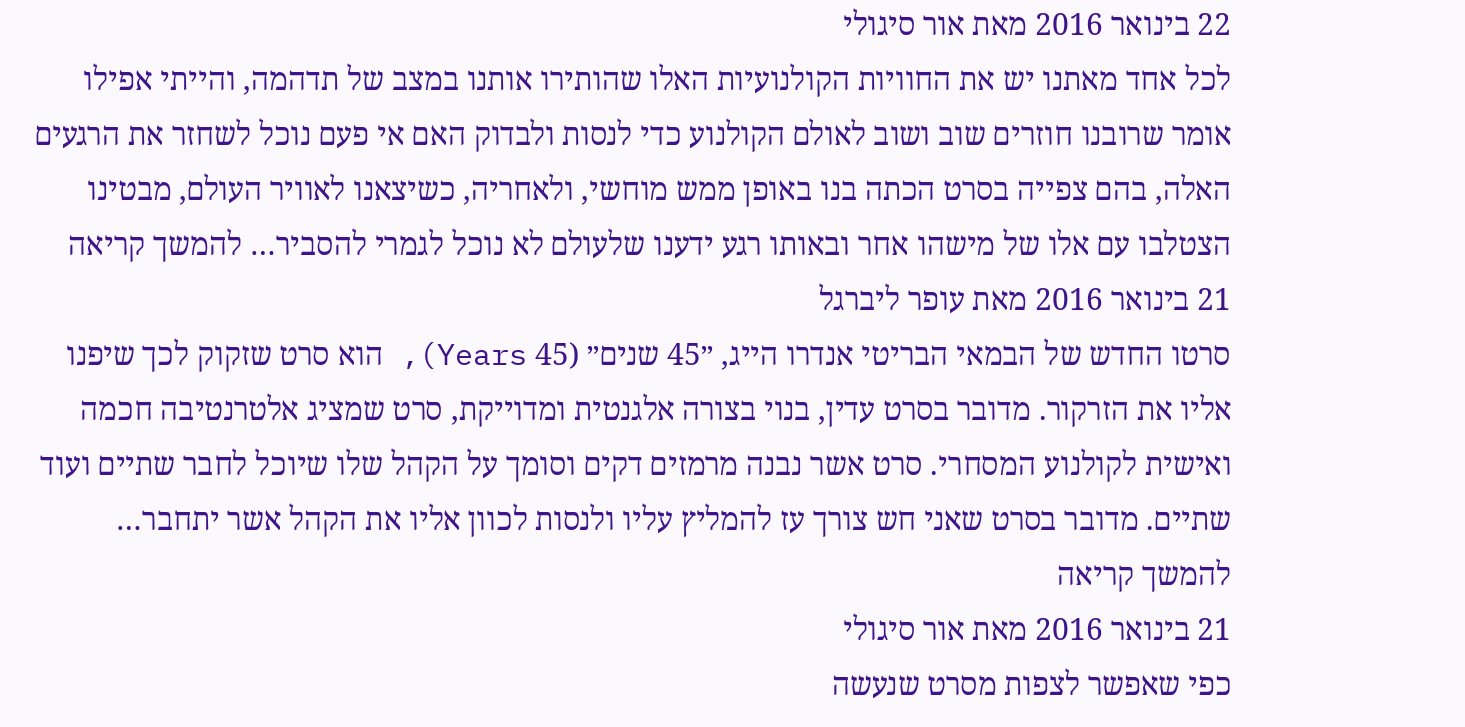22 בינואר 2016 מאת אור סיגולי
לכל אחד מאתנו יש את החוויות הקולנועיות האלו שהותירו אותנו במצב של תדהמה, והייתי אפילו אומר שרובנו חוזרים שוב ושוב לאולם הקולנוע כדי לנסות ולבדוק האם אי פעם נוכל לשחזר את הרגעים האלה, בהם צפייה בסרט הכתה בנו באופן ממש מוחשי, ולאחריה, כשיצאנו לאוויר העולם, מבטינו הצטלבו עם אלו של מישהו אחר ובאותו רגע ידענו שלעולם לא נוכל לגמרי להסביר… להמשך קריאה
21 בינואר 2016 מאת עופר ליברגל
סרטו החדש של הבמאי הבריטי אנדרו הייג, ״45 שנים״ (45 Years), הוא סרט שזקוק לכך שיפנו אליו את הזרקור. מדובר בסרט עדין, בנוי בצורה אלגנטית ומדוייקת, סרט שמציג אלטרנטיבה חכמה ואישית לקולנוע המסחרי. סרט אשר נבנה מרמזים דקים וסומך על הקהל שלו שיוכל לחבר שתיים ועוד שתיים. מדובר בסרט שאני חש צורך עז להמליץ עליו ולנסות לכוון אליו את הקהל אשר יתחבר… להמשך קריאה
21 בינואר 2016 מאת אור סיגולי
כפי שאפשר לצפות מסרט שנעשה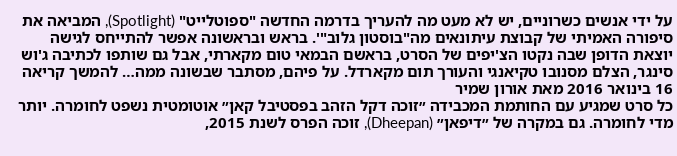על ידי אנשים כשרוניים, יש לא מעט מה להעריך בדרמה החדשה "ספוטלייט" (Spotlight), המביאה את סיפורה האמיתי של קבוצת עיתונאים מה"בוסטון גלוב"'. בראש ובראשונה אפשר להתייחס לגישה יוצאת הדופן שבה נקטו הצ'יפים של הסרט, בראשם הבמאי טום מקארתי, אבל גם שותפו לכתיבה ג'וש סינגר, הצלם מסנובו טקיאנגי והעורך תום מקארדל. על פיהם, מסתבר שבשונה ממה… להמשך קריאה
16 בינואר 2016 מאת אורון שמיר
כל סרט שמגיע עם החותמת המכבידה ״זוכה דקל הזהב בפסטיבל קאן״ אוטומטית נשפט לחומרה. יותר מדי לחומרה. גם במקרה של ״דיפאן״ (Dheepan), זוכה הפרס לשנת 2015,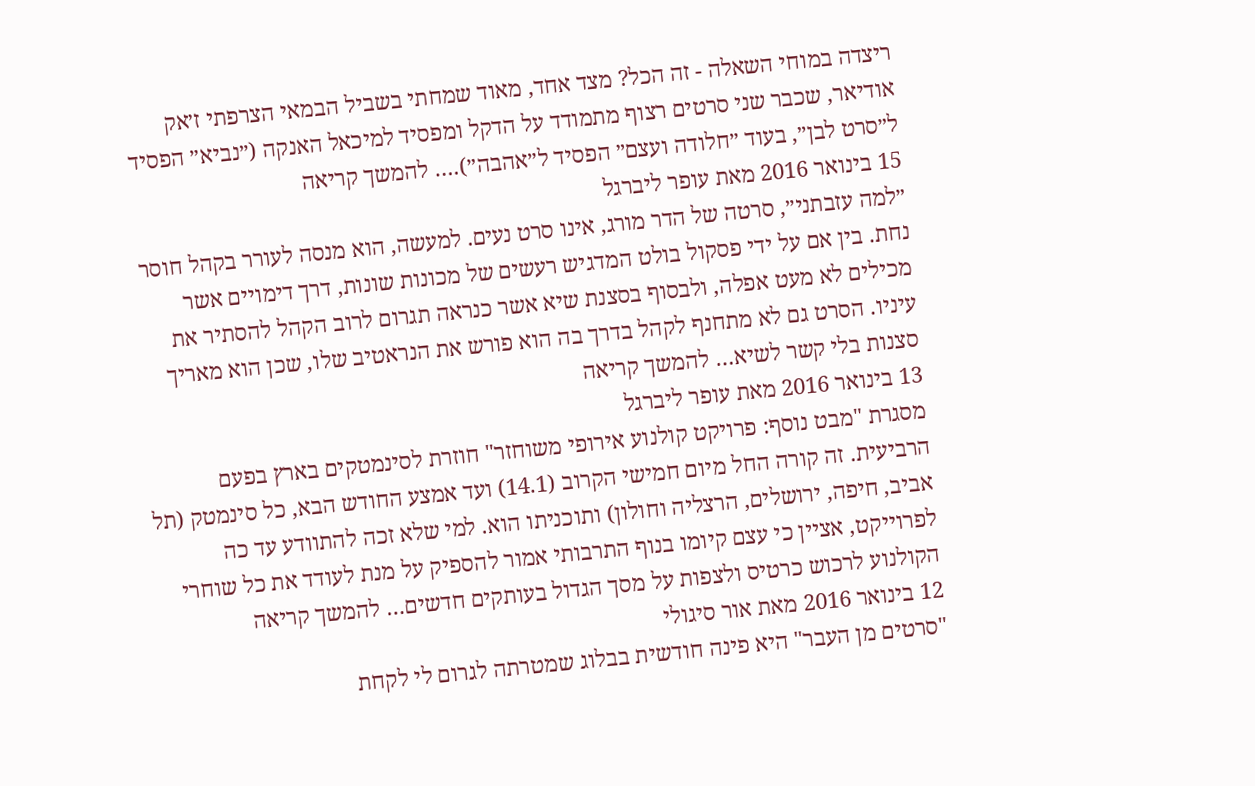ריצדה במוחי השאלה - זה הכל? מצד אחד, מאוד שמחתי בשביל הבמאי הצרפתי ז׳אק אודיאר, שכבר שני סרטים רצוף מתמודד על הדקל ומפסיד למיכאל האנקה (״נביא״ הפסיד ל״סרט לבן״, בעוד ״חלודה ועצם״ הפסיד ל״אהבה״).… להמשך קריאה
15 בינואר 2016 מאת עופר ליברגל
״למה עזבתני״, סרטה של הדר מורג, אינו סרט נעים. למעשה, הוא מנסה לעורר בקהל חוסר נחת. בין אם על ידי פסקול בולט המדגיש רעשים של מכונות שונות, דרך דימויים אשר מכילים לא מעט אפלה, ולבסוף בסצנת שיא אשר כנראה תגרום לרוב הקהל להסתיר את עיניו. הסרט גם לא מתחנף לקהל בדרך בה הוא פורש את הנראטיב שלו, שכן הוא מאריך סצנות בלי קשר לשיא… להמשך קריאה
13 בינואר 2016 מאת עופר ליברגל
מסגרת "מבט נוסף: פרויקט קולנוע אירופי משוחזר" חוזרת לסינמטקים בארץ בפעם הרביעית. זה קורה החל מיום חמישי הקרוב (14.1) ועד אמצע החודש הבא, כל סינמטק (תל אביב, חיפה, ירושלים, הרצליה וחולון) ותוכניתו הוא. למי שלא זכה להתוודע עד כה לפרוייקט, אציין כי עצם קיומו בנוף התרבותי אמור להספיק על מנת לעודד את כל שוחרי הקולנוע לרכוש כרטיס ולצפות על מסך הגדול בעותקים חדשים… להמשך קריאה
12 בינואר 2016 מאת אור סיגולי
"סרטים מן העבר" היא פינה חודשית בבלוג שמטרתה לגרום לי לקחת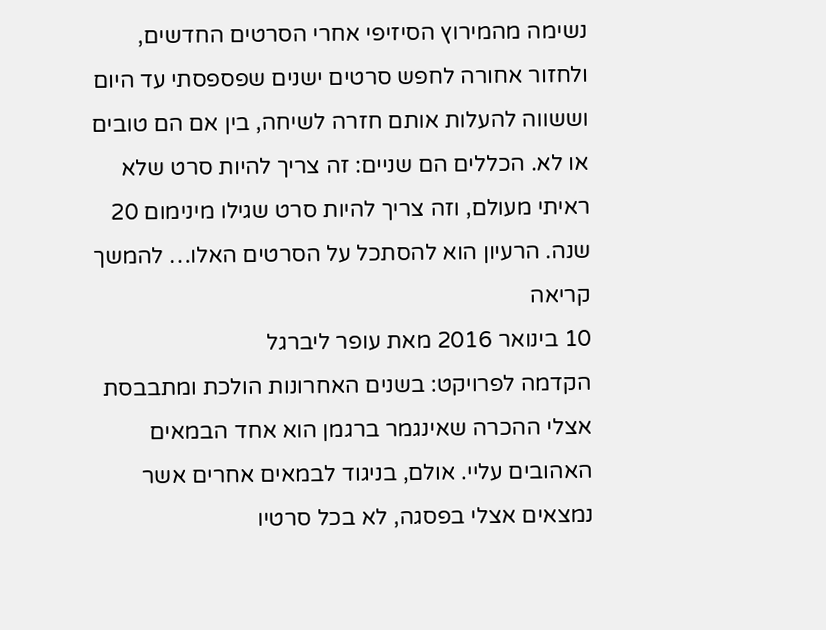נשימה מהמירוץ הסיזיפי אחרי הסרטים החדשים, ולחזור אחורה לחפש סרטים ישנים שפספסתי עד היום וששווה להעלות אותם חזרה לשיחה, בין אם הם טובים או לא. הכללים הם שניים: זה צריך להיות סרט שלא ראיתי מעולם, וזה צריך להיות סרט שגילו מינימום 20 שנה. הרעיון הוא להסתכל על הסרטים האלו… להמשך קריאה
10 בינואר 2016 מאת עופר ליברגל
הקדמה לפרויקט: בשנים האחרונות הולכת ומתבבסת אצלי ההכרה שאינגמר ברגמן הוא אחד הבמאים האהובים עליי. אולם, בניגוד לבמאים אחרים אשר נמצאים אצלי בפסגה, לא בכל סרטיו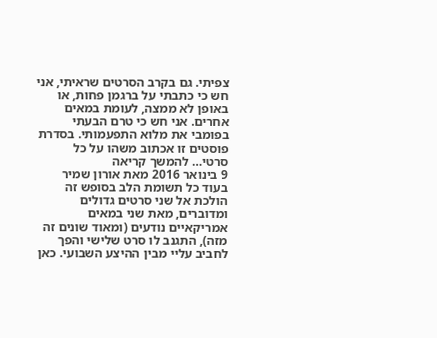צפיתי. גם בקרב הסרטים שראיתי, אני חש כי כתבתי על ברגמן פחות, או באופן לא ממצה, לעומת במאים אחרים. אני חש כי טרם הבעתי בפומבי את מלוא התפעמותי. בסדרת פוסטים זו אכתוב משהו על כל סרטי… להמשך קריאה
9 בינואר 2016 מאת אורון שמיר
בעוד כל תשומת הלב בסופש זה הולכת אל שני סרטים גדולים ומדוברים, מאת שני במאים אמריקאיים נודעים (ומאוד שונים זה מזה), התגנב לו סרט שלישי והפך לחביב עליי מבין ההיצע השבועי. כאן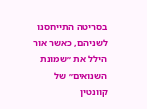בסריטה התייחסנו לשניהם, כאשר אור הילל את ״שמונת השנואים״ של קוונטין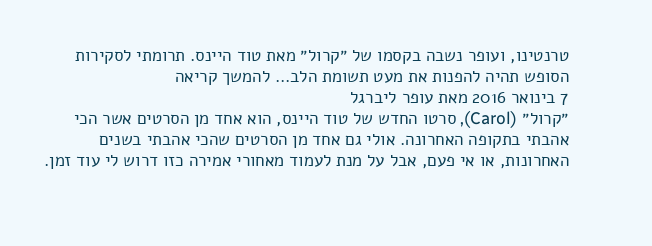טרנטינו, ועופר נשבה בקסמו של ״קרול״ מאת טוד היינס. תרומתי לסקירות הסופש תהיה להפנות את מעט תשומת הלב… להמשך קריאה
7 בינואר 2016 מאת עופר ליברגל
״קרול״ (Carol), סרטו החדש של טוד היינס, הוא אחד מן הסרטים אשר הכי אהבתי בתקופה האחרונה. אולי גם אחד מן הסרטים שהכי אהבתי בשנים האחרונות, או אי פעם, אבל על מנת לעמוד מאחורי אמירה כזו דרוש לי עוד זמן.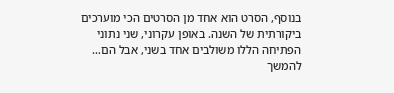בנוסף, הסרט הוא אחד מן הסרטים הכי מוערכים ביקורתית של השנה. באופן עקרוני, שני נתוני הפתיחה הללו משולבים אחד בשני, אבל הם… להמשך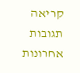קריאה
תגובות אחרונות